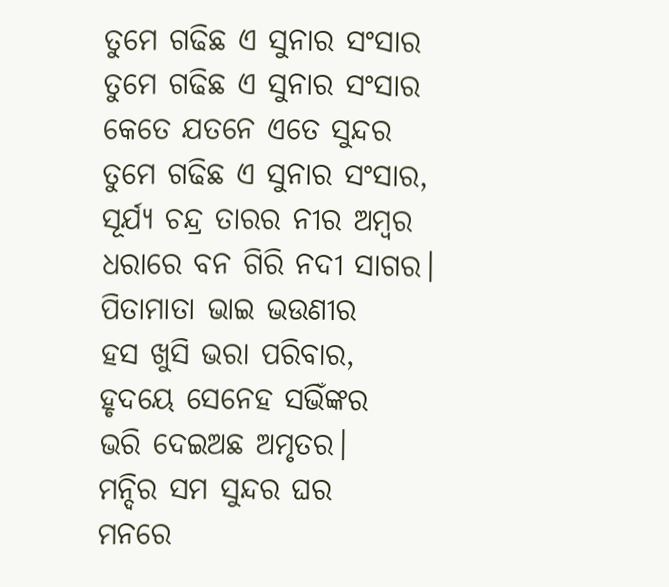ତୁମେ ଗଢିଛ ଏ ସୁନାର ସଂସାର
ତୁମେ ଗଢିଛ ଏ ସୁନାର ସଂସାର
କେତେ ଯତନେ ଏତେ ସୁନ୍ଦର
ତୁମେ ଗଢିଛ ଏ ସୁନାର ସଂସାର,
ସୂର୍ଯ୍ଯ ଚନ୍ଦ୍ର ତାରର ନୀର ଅମ୍ଵର
ଧରାରେ ବନ ଗିରି ନଦୀ ସାଗର।
ପିତାମାତା ଭାଇ ଭଉଣୀର
ହସ ଖୁସି ଭରା ପରିବାର,
ହୃଦୟେ ସେନେହ ସଭିଁଙ୍କର
ଭରି ଦେଇଅଛ ଅମୃତର।
ମନ୍ଦିର ସମ ସୁନ୍ଦର ଘର
ମନରେ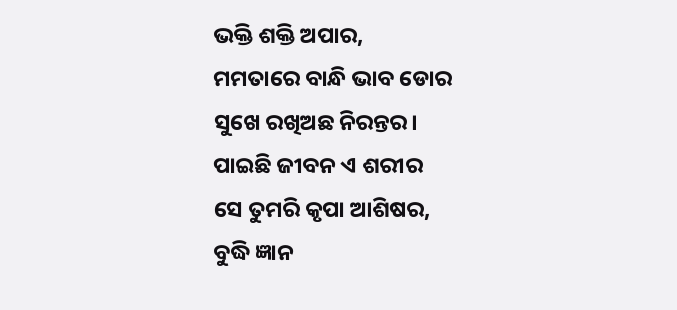ଭକ୍ତି ଶକ୍ତି ଅପାର,
ମମତାରେ ବାନ୍ଧି ଭାବ ଡୋର
ସୁଖେ ରଖିଅଛ ନିରନ୍ତର।
ପାଇଛି ଜୀବନ ଏ ଶରୀର
ସେ ତୁମରି କୃପା ଆଶିଷର,
ବୁଦ୍ଧି ଜ୍ଞାନ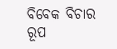ବିବେକ ବିଚାର
ରୂପ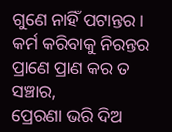ଗୁଣେ ନାହିଁ ପଟାନ୍ତର।
କର୍ମ କରିବାକୁ ନିରନ୍ତର
ପ୍ରାଣେ ପ୍ରାଣ କର ତ ସଞ୍ଚାର,
ପ୍ରେରଣା ଭରି ଦିଅ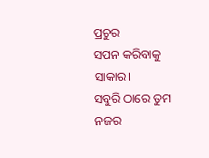ପ୍ରଚୁର
ସପନ କରିବାକୁ ସାକାର।
ସବୁରି ଠାରେ ତୁମ ନଜର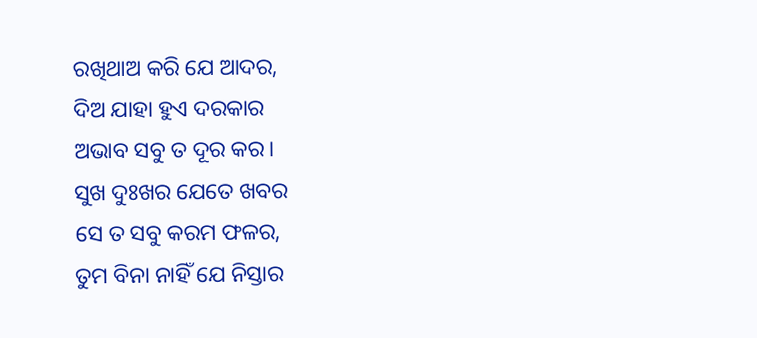ରଖିଥାଅ କରି ଯେ ଆଦର,
ଦିଅ ଯାହା ହୁଏ ଦରକାର
ଅଭାବ ସବୁ ତ ଦୂର କର।
ସୁଖ ଦୁଃଖର ଯେତେ ଖବର
ସେ ତ ସବୁ କରମ ଫଳର,
ତୁମ ବିନା ନାହିଁ ଯେ ନିସ୍ତାର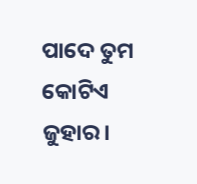ପାଦେ ତୁମ କୋଟିଏ ଜୁହାର।